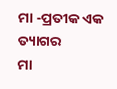ମା -ପ୍ରତୀକ ଏକ ତ୍ୟାଗର
ମା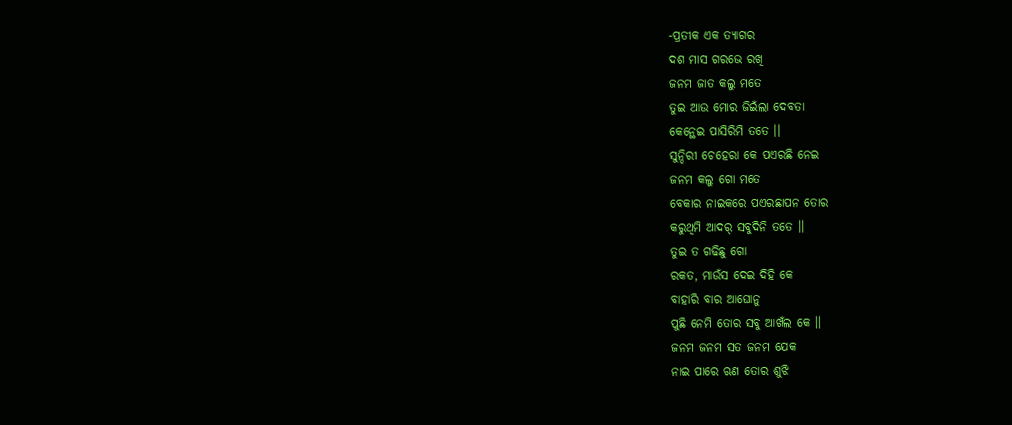-ପ୍ରତୀକ ଏକ ତ୍ୟାଗର
ଦଶ ମାସ ଗରଭେ ରଖି
ଜନମ ଜାତ କଲୁ ମତେ
ତୁଇ ଆଉ ମୋର ଜିଇଁଲା ଦେବତା
କେନ୍ଥେଇ ପାସିରିମି ତତେ ।।
ସୁନ୍ଦିରୀ ଚେହେରା କେ ପଏରଛି ନେଇ
ଜନମ କଲୁ ଗୋ ମତେ
ବେକାର ନାଇକରେ ପଏରଛାପନ ତୋର
କରୁଥିମି ଆଦର୍ ସବୁଦିନି ତତେ ।।
ତୁଇ ତ ଗଢିଛୁ ଗୋ
ରକତ, ମାଉଁସ ଦେଇ ଦିହି କେ
ବାହାରି ବାର ଆଘୋନୁ
ପୁଛି ନେମି ତୋର ସବୁ ଆଖଁଲ କେ ।।
ଜନମ ଜନମ ସତ ଜନମ ଯେକ
ନାଇ ପାରେ ଋଣ ତୋର ଶୁଝି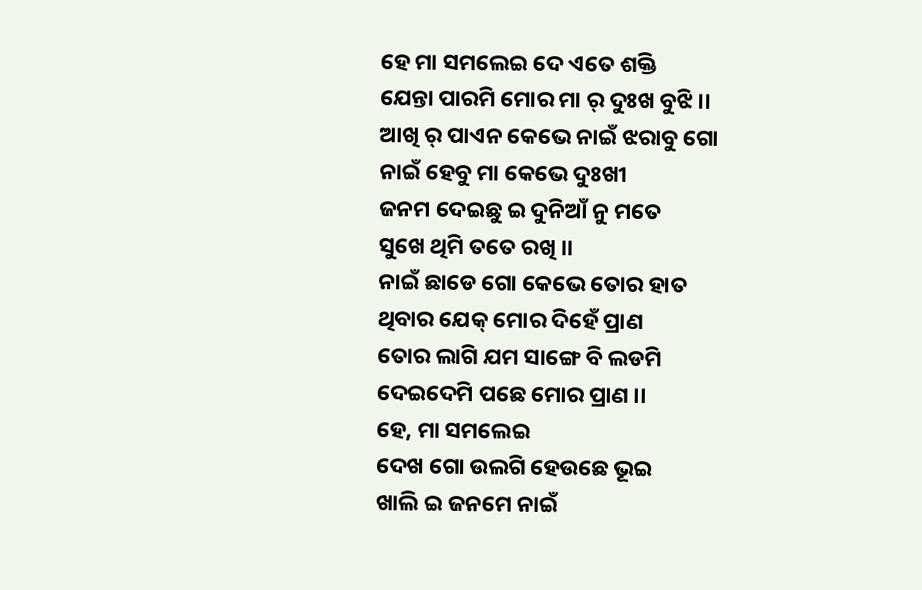ହେ ମା ସମଲେଇ ଦେ ଏତେ ଶକ୍ତି
ଯେନ୍ତା ପାରମି ମୋର ମା ର୍ ଦୁଃଖ ବୁଝି ।।
ଆଖି ର୍ ପାଏନ କେଭେ ନାଇଁ ଝରାବୁ ଗୋ
ନାଇଁ ହେବୁ ମା କେଭେ ଦୁଃଖୀ
ଜନମ ଦେଇଛୁ ଇ ଦୁନିଆଁ ନୁ ମତେ
ସୁଖେ ଥିମି ତତେ ରଖି ।।
ନାଇଁ ଛାଡେ ଗୋ କେଭେ ତୋର ହାତ
ଥିବାର ଯେକ୍ ମୋର ଦିହେଁ ପ୍ରାଣ
ତୋର ଲାଗି ଯମ ସାଙ୍ଗେ ବି ଲଡମି
ଦେଇଦେମି ପଛେ ମୋର ପ୍ରାଣ ।।
ହେ, ମା ସମଲେଇ
ଦେଖ ଗୋ ଉଲଗି ହେଉଛେ ଭୂଇ
ଖାଲି ଇ ଜନମେ ନାଇଁ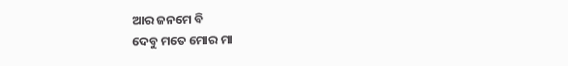ଆର ଜନମେ ବି
ଦେବୁ ମତେ ମୋର ମା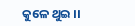କୁଳେ ଥୁଇ ।।